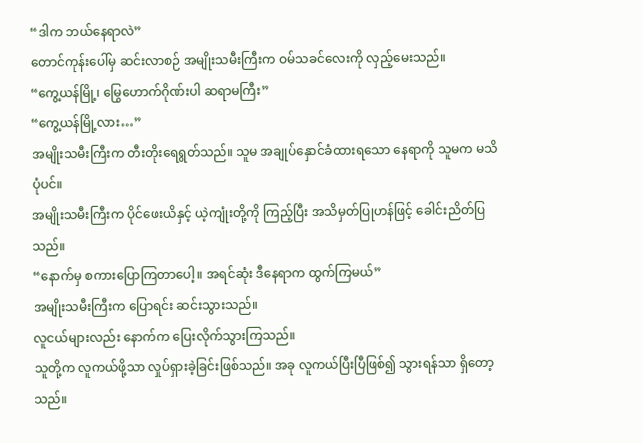“ဒါက ဘယ်နေရာလဲ”
တောင်ကုန်းပေါ်မှ ဆင်းလာစဉ် အမျိုးသမီးကြီးက ဝမ်သခင်လေးကို လှည့်မေးသည်။
“ကွေ့ယန်မြို့၊ မြွေဟောက်ဂိုဏ်းပါ ဆရာမကြီး”
“ကွေ့ယန်မြို့လား…”
အမျိုးသမီးကြီးက တီးတိုးရေရွတ်သည်။ သူမ အချုပ်နှောင်ခံထားရသော နေရာကို သူမက မသိပုံပင်။
အမျိုးသမီးကြီးက ပိုင်ဖေးယိနှင့် ယဲ့ကျုံးတို့ကို ကြည့်ပြီး အသိမှတ်ပြုဟန်ဖြင့် ခေါင်းညိတ်ပြသည်။
“နောက်မှ စကားပြောကြတာပေါ့။ အရင်ဆုံး ဒီနေရာက ထွက်ကြမယ်”
အမျိုးသမီးကြီးက ပြောရင်း ဆင်းသွားသည်။
လူငယ်များလည်း နောက်က ပြေးလိုက်သွားကြသည်။
သူတို့က လူကယ်ဖို့သာ လှုပ်ရှားခဲ့ခြင်းဖြစ်သည်။ အခု လူကယ်ပြီးပြီဖြစ်၍ သွားရန်သာ ရှိတော့သည်။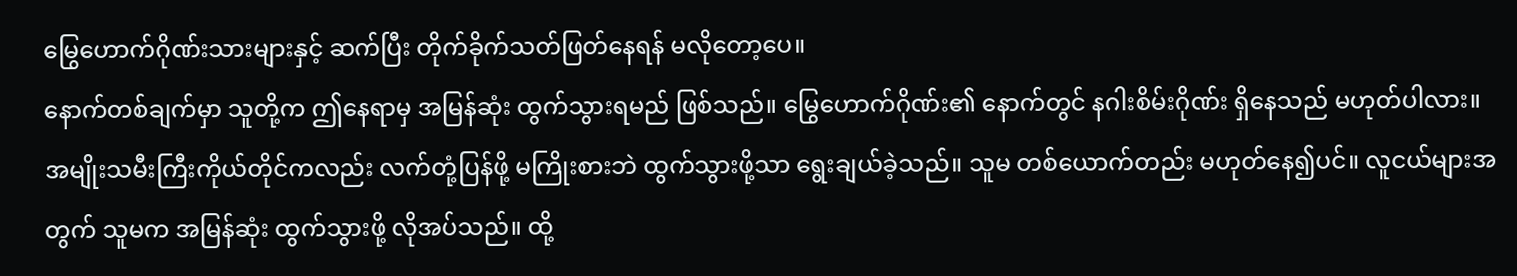မြွေဟောက်ဂိုဏ်းသားများနှင့် ဆက်ပြီး တိုက်ခိုက်သတ်ဖြတ်နေရန် မလိုတော့ပေ။
နောက်တစ်ချက်မှာ သူတို့က ဤနေရာမှ အမြန်ဆုံး ထွက်သွားရမည် ဖြစ်သည်။ မြွေဟောက်ဂိုဏ်း၏ နောက်တွင် နဂါးစိမ်းဂိုဏ်း ရှိနေသည် မဟုတ်ပါလား။
အမျိုးသမီးကြီးကိုယ်တိုင်ကလည်း လက်တုံ့ပြန်ဖို့ မကြိုးစားဘဲ ထွက်သွားဖို့သာ ရွေးချယ်ခဲ့သည်။ သူမ တစ်ယောက်တည်း မဟုတ်နေ၍ပင်။ လူငယ်များအတွက် သူမက အမြန်ဆုံး ထွက်သွားဖို့ လိုအပ်သည်။ ထို့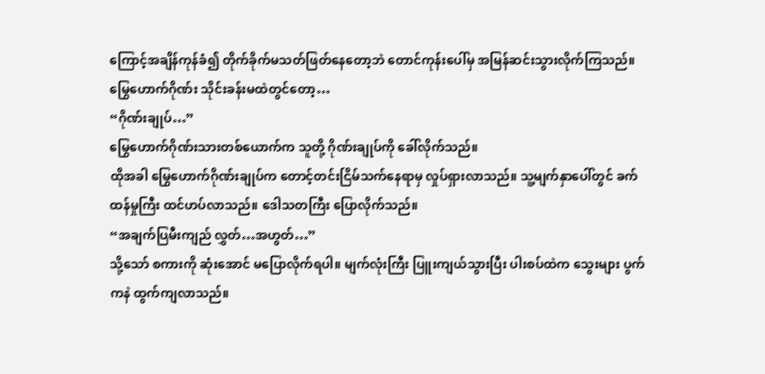ကြောင့်အချိန်ကုန်ခံ၍ တိုက်ခိုက်မသတ်ဖြတ်နေတော့ဘဲ တောင်ကုန်းပေါ်မှ အမြန်ဆင်းသွားလိုက်ကြသည်။
မြွေဟောက်ဂိုဏ်း သိုင်းခန်းမထဲတွင်တော့…
“ဂိုဏ်းချုပ်…”
မြွေဟောက်ဂိုဏ်းသားတစ်ယောက်က သူတို့ ဂိုဏ်းချုပ်ကို ခေါ်လိုက်သည်။
ထိုအခါ မြွေဟောက်ဂိုဏ်းချုပ်က တောင့်တင်းငြိမ်သက်နေရာမှ လှုပ်ရှားလာသည်။ သူ့မျက်နှာပေါ်တွင် ခက်ထန်မှုကြီး ထင်ဟပ်လာသည်။ ဒေါသတကြီး ပြောလိုက်သည်။
“အချက်ပြမီးကျည် လွှတ်…အဟွတ်…”
သို့သော် စကားကို ဆုံးအောင် မပြောလိုက်ရပါ။ မျက်လုံးကြီး ပြူးကျယ်သွားပြီး ပါးစပ်ထဲက သွေးများ ပွက်ကနဲ ထွက်ကျလာသည်။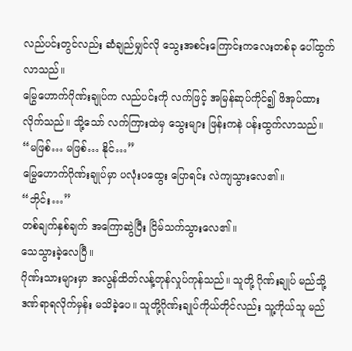လည်ပင်းတွင်လည်း ဆံချည်မျှင်လို သွေးအစင်းကြောင်းကလေးတစ်ခု ပေါ်ထွက်လာသည်။
မြွေဟောက်ဂိုဏ်းချုပ်က လည်ပင်းကို လက်ဖြင့် အမြန်ဆုပ်ကိုင်၍ ဖိအုပ်ထားလိုက်သည်။ သို့သော် လက်ကြားထဲမှ သွေးများ ဖြန်းကနဲ ပန်းထွက်လာသည်။
“မဖြစ်… မဖြစ်… နိုင်…”
မြွေဟောက်ဂိုဏ်းချုပ်မှာ ပလုံးပထွေး ပြောရင်း လဲကျသွားလေ၏။
“ဘိုင်း…”
တစ်ချက်နှစ်ချက် အကြောဆွဲပြီး ငြိမ်သက်သွားလေ၏။
သေသွားခဲ့လေပြီ။
ဂိုဏ်းသားများမှာ အလွန်ထိတ်လန့်တုန်လှုပ်ကုန်သည်။ သူတို့ ဂိုဏ်းချုပ် မည်သို့ ဒဏ်ရာရလိုက်မှန်း မသိခဲ့ပေ။ သူတို့ဂိုဏ်းချုပ်ကိုယ်တိုင်လည်း သူ့ကိုယ်သူ မည်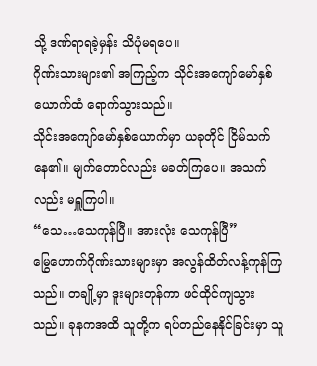သို့ ဒဏ်ရာရခဲ့မှန်း သိပုံမရပေ။
ဂိုဏ်းသားများ၏ အကြည့်က သိုင်းအကျော်မော်နှစ်ယောက်ထံ ရောက်သွားသည်။
သိုင်းအကျော်မော်နှစ်ယောက်မှာ ယခုတိုင် ငြိမ်သက်နေ၏။ မျက်တောင်လည်း မခတ်ကြပေ။ အသက်လည်း မရှူကြပါ။
“သေ…သေကုန်ပြီ။ အားလုံး သေကုန်ပြီ”
မြွေဟောက်ဂိုဏ်းသားများမှာ အလွန်ထိတ်လန့်ကုန်ကြသည်။ တချို့မှာ ဒူးများတုန်ကာ ဖင်ထိုင်ကျသွားသည်။ ခုနကအထိ သူတို့က ရပ်တည်နေနိုင်ခြင်းမှာ သူ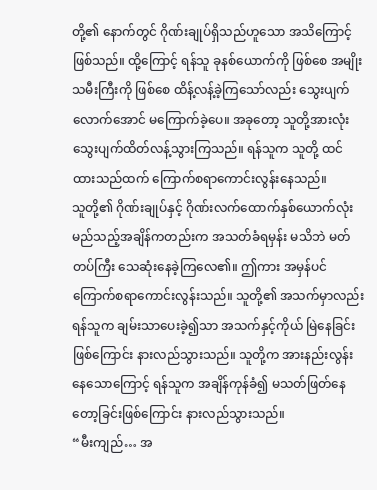တို့၏ နောက်တွင် ဂိုဏ်းချုပ်ရှိသည်ဟူသော အသိကြောင့် ဖြစ်သည်။ ထို့ကြောင့် ရန်သူ ခုနစ်ယောက်ကို ဖြစ်စေ အမျိုးသမီးကြီးကို ဖြစ်စေ ထိန့်လန့်ခဲ့ကြသော်လည်း သွေးပျက်လောက်အောင် မကြောက်ခဲ့ပေ။ အခုတော့ သူတို့အားလုံး သွေးပျက်ထိတ်လန့်သွားကြသည်။ ရန်သူက သူတို့ ထင်ထားသည်ထက် ကြောက်စရာကောင်းလွန်းနေသည်။
သူတို့၏ ဂိုဏ်းချုပ်နှင့် ဂိုဏ်းလက်ထောက်နှစ်ယောက်လုံး မည်သည့်အချိန်ကတည်းက အသတ်ခံရမှန်း မသိဘဲ မတ်တပ်ကြီး သေဆုံးနေခဲ့ကြလေ၏။ ဤကား အမှန်ပင် ကြောက်စရာကောင်းလွန်းသည်။ သူတို့၏ အသက်မှာလည်း ရန်သူက ချမ်းသာပေးခဲ့၍သာ အသက်နှင့်ကိုယ် မြဲနေခြင်း ဖြစ်ကြောင်း နားလည်သွားသည်။ သူတို့က အားနည်းလွန်းနေသောကြောင့် ရန်သူက အချိန်ကုန်ခံ၍ မသတ်ဖြတ်နေတော့ခြင်းဖြစ်ကြောင်း နားလည်သွားသည်။
“မီးကျည်… အ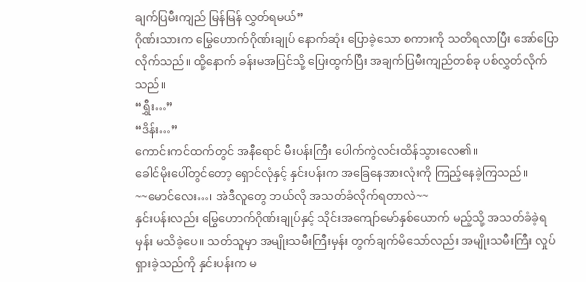ချက်ပြမီးကျည် မြန်မြန် လွှတ်ရမယ်”
ဂိုဏ်းသားက မြွေဟောက်ဂိုဏ်းချုပ် နောက်ဆုံး ပြောခဲ့သော စကားကို သတိရလာပြီး အော်ပြောလိုက်သည်။ ထို့နောက် ခန်းမအပြင်သို့ ပြေးထွက်ပြီး အချက်ပြမီးကျည်တစ်ခု ပစ်လွှတ်လိုက်သည်။
“ရွှီး…”
“ဒိန်း…”
ကောင်းကင်ထက်တွင် အနီရောင် မီးပန်းကြီး ပေါက်ကွဲလင်းထိန်သွားလေ၏။
ခေါင်မိုးပေါ်တွင်တော့ ရှောင်လုံနှင့် နှင်းပန်းက အခြေနေအားလုံးကို ကြည့်နေခဲ့ကြသည်။
~~မောင်လေး…၊ အဲဒီလူတွေ ဘယ်လို အသတ်ခံလိုက်ရတာလဲ~~
နှင်းပန်းလည်း မြွေဟောက်ဂိုဏ်းချုပ်နှင့် သိုင်းအကျော်မော်နှစ်ယောက် မည့်သို့ အသတ်ခံခဲ့ရမှန်း မသိခဲ့ပေ။ သတ်သူမှာ အမျိုးသမီးကြီးမှန်း တွက်ချက်မိသော်လည်း အမျိုးသမီးကြီး လှုပ်ရှားခဲ့သည်ကို နှင်းပန်းက မ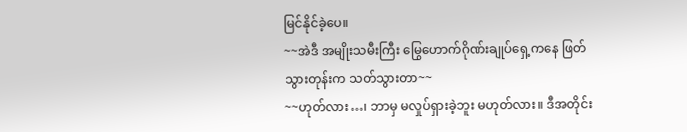မြင်နိုင်ခဲ့ပေ။
~~အဲဒီ အမျိုးသမီးကြီး မြွေဟောက်ဂိုဏ်းချုပ်ရှေ့ကနေ ဖြတ်သွားတုန်းက သတ်သွားတာ~~
~~ဟုတ်လား…၊ ဘာမှ မလှုပ်ရှားခဲ့ဘူး မဟုတ်လား။ ဒီအတိုင်း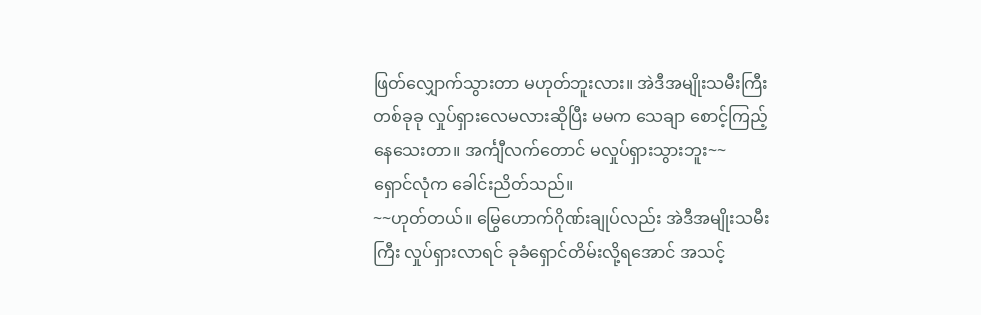ဖြတ်လျှောက်သွားတာ မဟုတ်ဘူးလား။ အဲဒီအမျိုးသမီးကြီး တစ်ခုခု လှုပ်ရှားလေမလားဆိုပြီး မမက သေချာ စောင့်ကြည့်နေသေးတာ။ အင်္ကျီလက်တောင် မလှုပ်ရှားသွားဘူး~~
ရှောင်လုံက ခေါင်းညိတ်သည်။
~~ဟုတ်တယ်။ မြွေဟောက်ဂိုဏ်းချုပ်လည်း အဲဒီအမျိုးသမီးကြီး လှုပ်ရှားလာရင် ခုခံရှောင်တိမ်းလို့ရအောင် အသင့်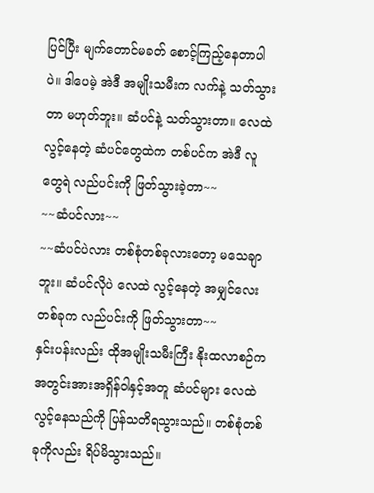ပြင်ပြီး မျက်တောင်မခတ် စောင့်ကြည့်နေတာပါပဲ။ ဒါပေမဲ့ အဲဒီ အမျိုးသမီးက လက်နဲ့ သတ်သွားတာ မဟုတ်ဘူး။ ဆံပင်နဲ့ သတ်သွားတာ။ လေထဲ လွင့်နေတဲ့ ဆံပင်တွေထဲက တစ်ပင်က အဲဒီ လူတွေရဲ လည်ပင်းကို ဖြတ်သွားခဲ့တာ~~
~~ဆံပင်လား~~
~~ဆံပင်ပဲလား တစ်စုံတစ်ခုလားတော့ မသေချာဘူး။ ဆံပင်လိုပဲ လေထဲ လွင့်နေတဲ့ အမျှင်လေးတစ်ခုက လည်ပင်းကို ဖြတ်သွားတာ~~
နှင်းပန်းလည်း ထိုအမျိုးသမီးကြီး နိုးထလာစဉ်က အတွင်းအားအရှိန်ဝါနှင့်အတူ ဆံပင်များ လေထဲ လွင့်နေသည်ကို ပြန်သတိရသွားသည်။ တစ်စုံတစ်ခုကိုလည်း ရိပ်မိသွားသည်။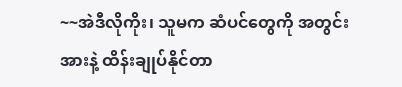~~အဲဒီလိုကိုး၊ သူမက ဆံပင်တွေကို အတွင်းအားနဲ့ ထိန်းချုပ်နိုင်တာ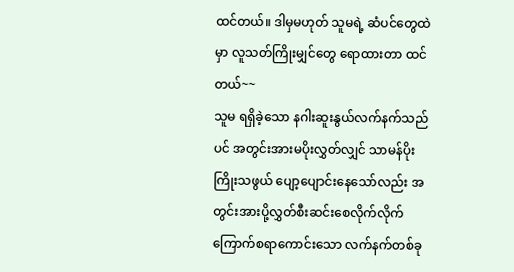ထင်တယ်။ ဒါမှမဟုတ် သူမရဲ့ ဆံပင်တွေထဲမှာ လူသတ်ကြိုးမျှင်တွေ ရောထားတာ ထင်တယ်~~
သူမ ရရှိခဲ့သော နဂါးဆူးနွယ်လက်နက်သည်ပင် အတွင်းအားမပိုးလွှတ်လျှင် သာမန်ပိုးကြိုးသဖွယ် ပျော့ပျောင်းနေသော်လည်း အတွင်းအားပို့လွှတ်စီးဆင်းစေလိုက်လိုက် ကြောက်စရာကောင်းသော လက်နက်တစ်ခု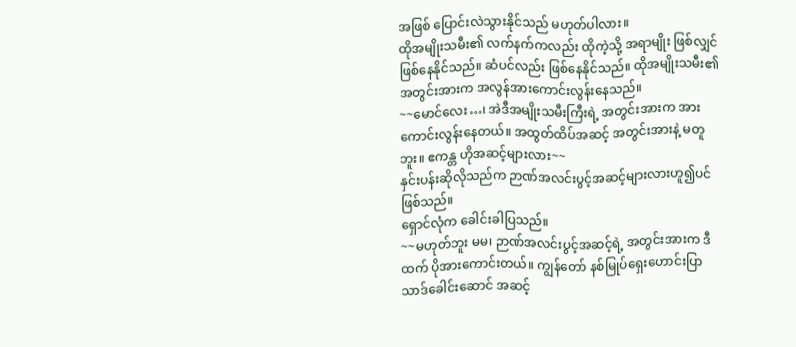အဖြစ် ပြောင်းလဲသွားနိုင်သည် မဟုတ်ပါလား။
ထိုအမျိုးသမီး၏ လက်နက်ကလည်း ထိုကဲ့သို့ အရာမျိုး ဖြစ်လျှင် ဖြစ်နေနိုင်သည်။ ဆံပင်လည်း ဖြစ်နေနိုင်သည်။ ထိုအမျိုးသမီး၏ အတွင်းအားက အလွန်အားကောင်းလွန်းနေသည်။
~~မောင်လေး…၊ အဲဒီအမျိုးသမီးကြီးရဲ့ အတွင်းအားက အားကောင်းလွန်းနေတယ်။ အထွတ်ထိပ်အဆင့် အတွင်းအားနဲ့ မတူဘူး။ ဧကန္တ ဟိုအဆင့်များလား~~
နှင်းပန်းဆိုလိုသည်က ဉာဏ်အလင်းပွင့်အဆင့်များလားဟူ၍ပင် ဖြစ်သည်။
ရှောင်လုံက ခေါင်းခါပြသည်။
~~မဟုတ်ဘူး မမ၊ ဉာဏ်အလင်းပွင့်အဆင့်ရဲ့ အတွင်းအားက ဒီထက် ပိုအားကောင်းတယ်။ ကျွန်တော် နစ်မြုပ်ရှေးဟောင်းပြာသာဒ်ခေါင်းဆောင် အဆင့်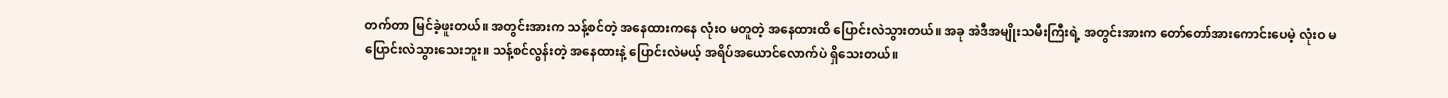တက်တာ မြင်ခဲ့ဖူးတယ်။ အတွင်းအားက သန့်စင်တဲ့ အနေထားကနေ လုံးဝ မတူတဲ့ အနေထားထိ ပြောင်းလဲသွားတယ်။ အခု အဲဒီအမျိုးသမီးကြီးရဲ့ အတွင်းအားက တော်တော်အားကောင်းပေမဲ့ လုံးဝ မပြောင်းလဲသွားသေးဘူး။ သန့်စင်လွန်းတဲ့ အနေထားနဲ့ ပြောင်းလဲမယ့် အရိပ်အယောင်လောက်ပဲ ရှိသေးတယ်။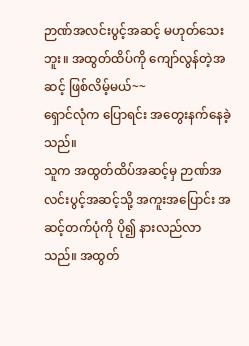ဉာဏ်အလင်းပွင့်အဆင့် မဟုတ်သေးဘူး။ အထွတ်ထိပ်ကို ကျော်လွန်တဲ့အဆင့် ဖြစ်လိမ့်မယ်~~
ရှောင်လုံက ပြောရင်း အတွေးနက်နေခဲ့သည်။
သူက အထွတ်ထိပ်အဆင့်မှ ဉာဏ်အလင်းပွင့်အဆင့်သို့ အကူးအပြောင်း အဆင့်တက်ပုံကို ပို၍ နားလည်လာသည်။ အထွတ်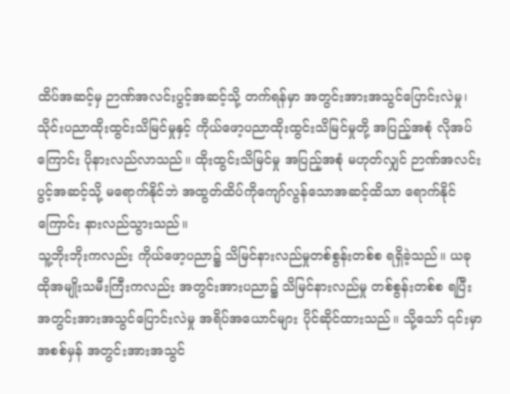ထိပ်အဆင့်မှ ဉာဏ်အလင်းပွင့်အဆင့်သို့ တက်ရန်မှာ အတွင်းအားအသွင်ပြောင်းလဲမှု၊ သိုင်းပညာထိုးထွင်းသိမြင်မှုနှင့် ကိုယ်ဖော့ပညာထိုးထွင်းသိမြင်မှုတို့ အပြည့်အစုံ လိုအပ်ကြောင်း ပိုနားလည်လာသည်။ ထိုးထွင်းသိမြင်မှု အပြည့်အစုံ မဟုတ်လျှင် ဉာဏ်အလင်းပွင့်အဆင့်သို့ မရောက်နိုင်ဘဲ အထွတ်ထိပ်ကိုကျော်လွန်သောအဆင့်ထိသာ ရောက်နိုင်ကြောင်း နားလည်သွားသည်။
သူ့ဘိုးဘိုးကလည်း ကိုယ်ဖော့ပညာ၌ သိမြင်နားလည်မှုတစ်စွန်းတစ်စ ရရှိခဲ့သည်။ ယခု ထိုအမျိုးသမီးကြီးကလည်း အတွင်းအားပညာ၌ သိမြင်နားလည်မှု တစ်စွန်းတစ်စ ရပြီး အတွင်းအားအသွင်ပြောင်းလဲမှု အရိပ်အယောင်များ ပိုင်ဆိုင်ထားသည်။ သို့သော် ၎င်းမှာ အစစ်မှန် အတွင်းအားအသွင်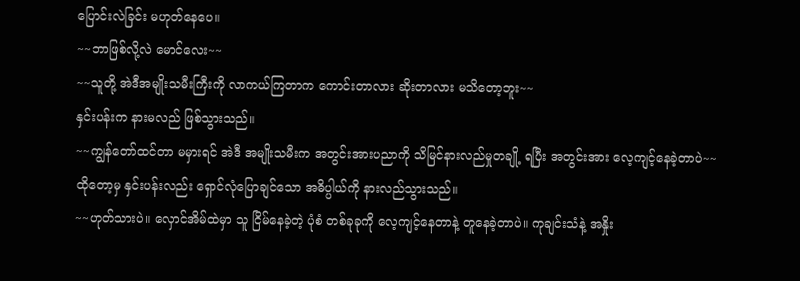ပြောင်းလဲခြင်း မဟုတ်နေပေ။
~~ဘာဖြစ်လို့လဲ မောင်လေး~~
~~သူတို့ အဲဒီအမျိုးသမီးကြီးကို လာကယ်ကြတာက ကောင်းတာလား ဆိုးတာလား မသိတော့ဘူး~~
နှင်းပန်းက နားမလည် ဖြစ်သွားသည်။
~~ကျွန်တော်ထင်တာ မမှားရင် အဲဒီ အမျိုးသမီးက အတွင်းအားပညာကို သိမြင်နားလည်မှုတချို့ ရပြီး အတွင်းအား လေ့ကျင့်နေခဲ့တာပဲ~~
ထိုတော့မှ နှင်းပန်းလည်း ရှောင်လုံပြောချင်သော အဓိပ္ပါယ်ကို နားလည်သွားသည်။
~~ဟုတ်သားပဲ။ လှောင်အိမ်ထဲမှာ သူ ငြိမ်နေခဲ့တဲ့ ပုံစံ တစ်ခုခုကို လေ့ကျင့်နေတာနဲ့ တူနေခဲ့တာပဲ။ ကုချင်းသံနဲ့ အနှိုး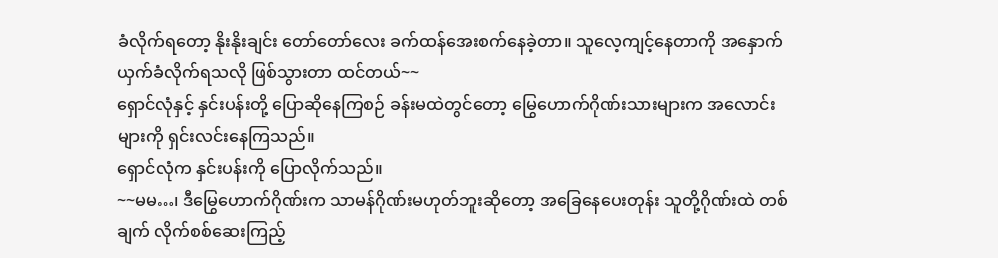ခံလိုက်ရတော့ နိုးနိုးချင်း တော်တော်လေး ခက်ထန်အေးစက်နေခဲ့တာ။ သူလေ့ကျင့်နေတာကို အနှောက်ယှက်ခံလိုက်ရသလို ဖြစ်သွားတာ ထင်တယ်~~
ရှောင်လုံနှင့် နှင်းပန်းတို့ ပြောဆိုနေကြစဉ် ခန်းမထဲတွင်တော့ မြွေဟောက်ဂိုဏ်းသားများက အလောင်းများကို ရှင်းလင်းနေကြသည်။
ရှောင်လုံက နှင်းပန်းကို ပြောလိုက်သည်။
~~မမ…၊ ဒီမြွေဟောက်ဂိုဏ်းက သာမန်ဂိုဏ်းမဟုတ်ဘူးဆိုတော့ အခြေနေပေးတုန်း သူတို့ဂိုဏ်းထဲ တစ်ချက် လိုက်စစ်ဆေးကြည့်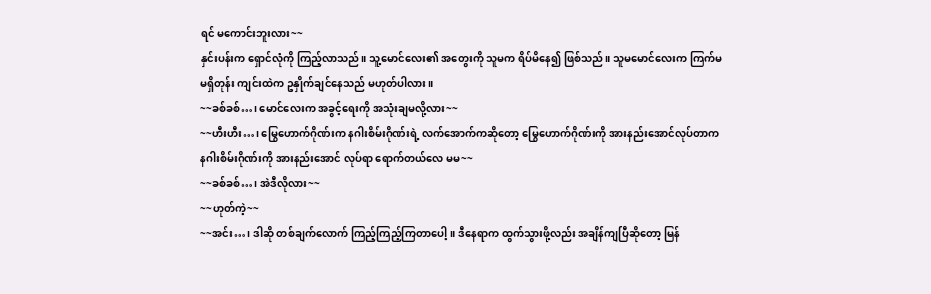ရင် မကောင်းဘူးလား~~
နှင်းပန်းက ရှောင်လုံကို ကြည့်လာသည်။ သူ့မောင်လေး၏ အတွေးကို သူမက ရိပ်မိနေ၍ ဖြစ်သည်။ သူမမောင်လေးက ကြက်မ မရှိတုန်း ကျင်းထဲက ဥနှိုက်ချင်နေသည် မဟုတ်ပါလား။
~~ခစ်ခစ်…၊ မောင်လေးက အခွင့်ရေးကို အသုံးချမလို့လား~~
~~ဟီးဟီး…၊ မြွေဟောက်ဂိုဏ်းက နဂါးစိမ်းဂိုဏ်းရဲ့ လက်အောက်ကဆိုတော့ မြွေဟောက်ဂိုဏ်းကို အားနည်းအောင်လုပ်တာက နဂါးစိမ်းဂိုဏ်းကို အားနည်းအောင် လုပ်ရာ ရောက်တယ်လေ မမ~~
~~ခစ်ခစ်…၊ အဲဒီလိုလား~~
~~ဟုတ်ကဲ့~~
~~အင်း…၊ ဒါဆို တစ်ချက်လောက် ကြည့်ကြည့်ကြတာပေါ့။ ဒီနေရာက ထွက်သွားဖို့လည်း အချိန်ကျပြီဆိုတော့ မြန်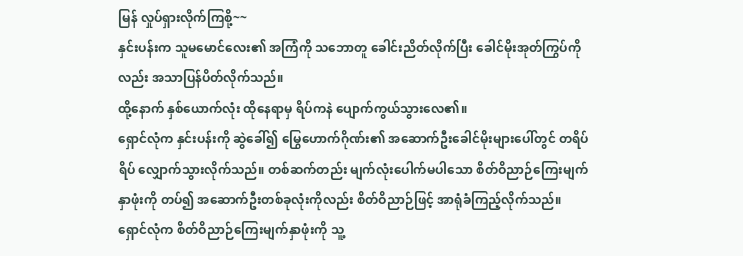မြန် လှုပ်ရှားလိုက်ကြစို့~~
နှင်းပန်းက သူမမောင်လေး၏ အကြံကို သဘောတူ ခေါင်းညိတ်လိုက်ပြီး ခေါင်မိုးအုတ်ကြွပ်ကိုလည်း အသာပြန်ပိတ်လိုက်သည်။
ထို့နောက် နှစ်ယောက်လုံး ထိုနေရာမှ ရိပ်ကနဲ ပျောက်ကွယ်သွားလေ၏။
ရှောင်လုံက နှင်းပန်းကို ဆွဲခေါ်၍ မြွေဟောက်ဂိုဏ်း၏ အဆောက်ဦးခေါင်မိုးများပေါ်တွင် တရိပ်ရိပ် လျှောက်သွားလိုက်သည်။ တစ်ဆက်တည်း မျက်လုံးပေါက်မပါသော စိတ်ဝိညာဉ်ကြေးမျက်နှာဖုံးကို တပ်၍ အဆောက်ဦးတစ်ခုလုံးကိုလည်း စိတ်ဝိညာဉ်ဖြင့် အာရုံခံကြည့်လိုက်သည်။
ရှောင်လုံက စိတ်ဝိညာဉ်ကြေးမျက်နှာဖုံးကို သူ့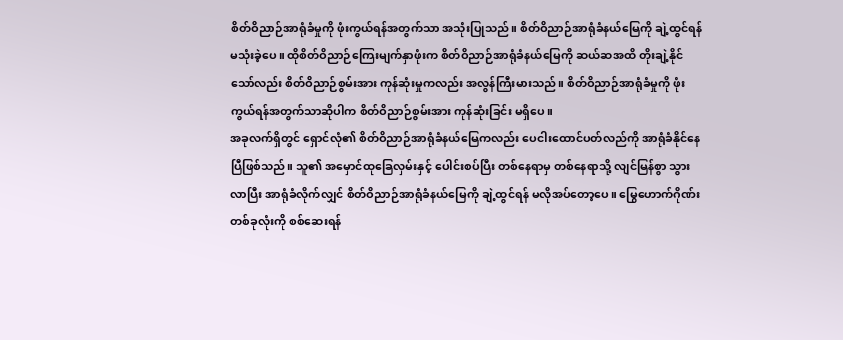စိတ်ဝိညာဉ်အာရုံခံမှုကို ဖုံးကွယ်ရန်အတွက်သာ အသုံးပြုသည်။ စိတ်ဝိညာဉ်အာရုံခံနယ်မြေကို ချဲ့ထွင်ရန် မသုံးခဲ့ပေ။ ထိုစိတ်ဝိညာဉ်ကြေးမျက်နှာဖုံးက စိတ်ဝိညာဉ်အာရုံခံနယ်မြေကို ဆယ်ဆအထိ တိုးချဲ့နိုင်သော်လည်း စိတ်ဝိညာဉ်စွမ်းအား ကုန်ဆုံးမှုကလည်း အလွန်ကြီးမားသည်။ စိတ်ဝိညာဉ်အာရုံခံမှုကို ဖုံးကွယ်ရန်အတွက်သာဆိုပါက စိတ်ဝိညာဉ်စွမ်းအား ကုန်ဆုံးခြင်း မရှိပေ။
အခုလက်ရှိတွင် ရှောင်လုံ၏ စိတ်ဝိညာဉ်အာရုံခံနယ်မြေကလည်း ပေငါးထောင်ပတ်လည်ကို အာရုံခံနိုင်နေပြီဖြစ်သည်။ သူ၏ အမှောင်ထုခြေလှမ်းနှင့် ပေါင်းစပ်ပြီး တစ်နေရာမှ တစ်နေရာသို့ လျင်မြန်စွာ သွားလာပြီး အာရုံခံလိုက်လျှင် စိတ်ဝိညာဉ်အာရုံခံနယ်မြေကို ချဲ့ထွင်ရန် မလိုအပ်တော့ပေ။ မြွေဟောက်ဂိုဏ်းတစ်ခုလုံးကို စစ်ဆေးရန်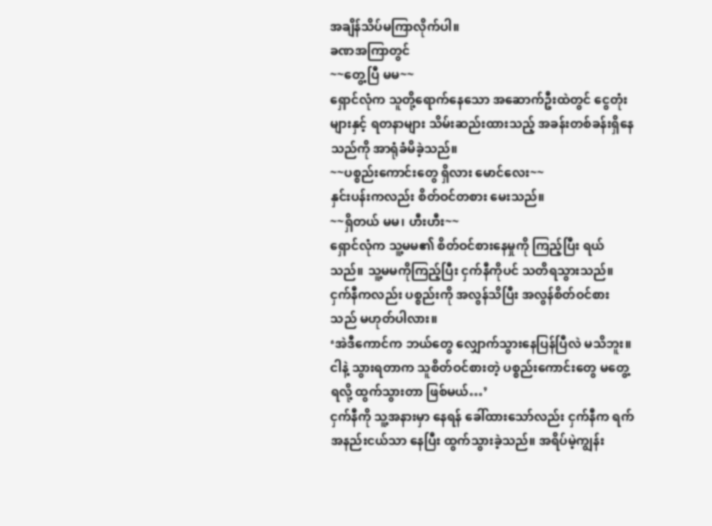အချိန်သိပ်မကြာလိုက်ပါ။
ခဏအကြာတွင်
~~တွေ့ပြီ မမ~~
ရှောင်လုံက သူတို့ရောက်နေသော အဆောက်ဦးထဲတွင် ငွေတုံးများနှင့် ရတနာများ သိမ်းဆည်းထားသည့် အခန်းတစ်ခန်းရှိနေသည်ကို အာရုံခံမိခဲ့သည်။
~~ပစ္စည်းကောင်းတွေ ရှိလား မောင်လေး~~
နှင်းပန်းကလည်း စိတ်ဝင်တစား မေးသည်။
~~ရှိတယ် မမ၊ ဟီးဟီး~~
ရှောင်လုံက သူ့မမ၏ စိတ်ဝင်စားနေမှုကို ကြည့်ပြီး ရယ်သည်။ သူ့မမကိုကြည့်ပြီး ငှက်နီကိုပင် သတိရသွားသည်။ ငှက်နီကလည်း ပစ္စည်းကို အလွန်သိပြီး အလွန်စိတ်ဝင်စားသည် မဟုတ်ပါလား။
‘အဲဒီကောင်က ဘယ်တွေ လျှောက်သွားနေပြန်ပြီလဲ မသိဘူး။ ငါနဲ့ သွားရတာက သူစိတ်ဝင်စားတဲ့ ပစ္စည်းကောင်းတွေ မတွေ့ရလို့ ထွက်သွားတာ ဖြစ်မယ်…’
ငှက်နီကို သူ့အနားမှာ နေရန် ခေါ်ထားသော်လည်း ငှက်နီက ရက်အနည်းငယ်သာ နေပြီး ထွက်သွားခဲ့သည်။ အရိပ်မဲ့ကျွန်း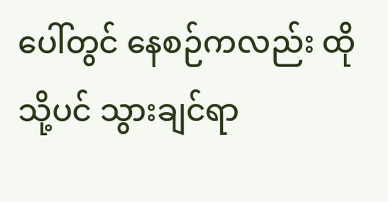ပေါ်တွင် နေစဉ်ကလည်း ထိုသို့ပင် သွားချင်ရာ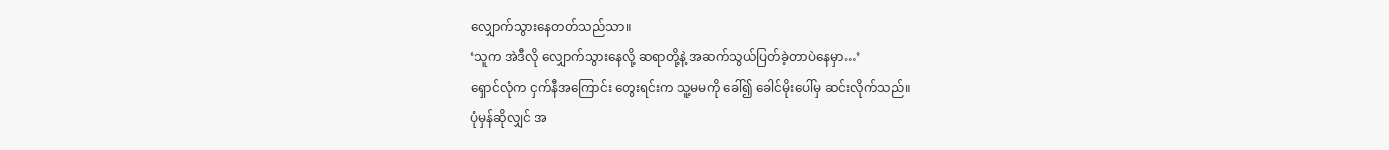လျှောက်သွားနေတတ်သည်သာ။
‘သူက အဲဒီလို လျှောက်သွားနေလို့ ဆရာတို့နဲ့ အဆက်သွယ်ပြတ်ခဲ့တာပဲနေမှာ…’
ရှောင်လုံက ငှက်နီအကြောင်း တွေးရင်းက သူ့မမကို ခေါ်၍ ခေါင်မိုးပေါ်မှ ဆင်းလိုက်သည်။
ပုံမှန်ဆိုလျှင် အ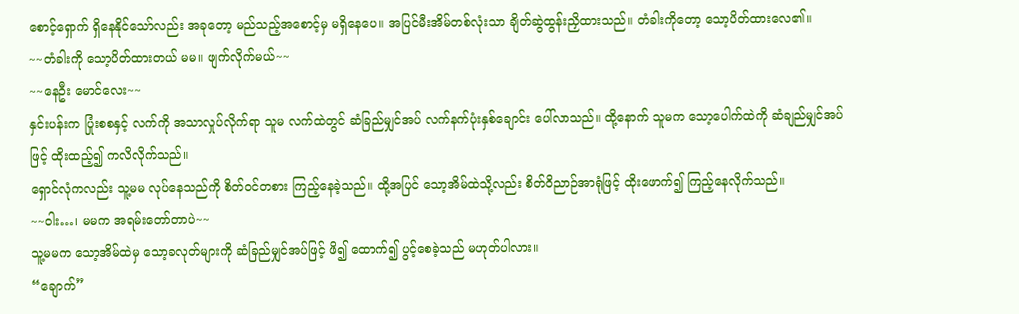စောင့်ရှောက် ရှိနေနိုင်သော်လည်း အခုတော့ မည်သည့်အစောင့်မှ မရှိနေပေ။ အပြင်မီးအိမ်တစ်လုံးသာ ချိတ်ဆွဲထွန်းညှိထားသည်။ တံခါးကိုတော့ သော့ပိတ်ထားလေ၏။
~~တံခါးကို သော့ပိတ်ထားတယ် မမ။ ဖျက်လိုက်မယ်~~
~~နေဦး မောင်လေး~~
နှင်းပန်းက ပြုံးစစနှင့် လက်ကို အသာလှုပ်လိုက်ရာ သူမ လက်ထဲတွင် ဆံခြည်မျှင်အပ် လက်နက်ပုံးနှစ်ချောင်း ပေါ်လာသည်။ ထို့နောက် သူမက သော့ပေါက်ထဲကို ဆံချည်မျှင်အပ်ဖြင့် ထိုးထည့်၍ ကလိလိုက်သည်။
ရှောင်လုံကလည်း သူ့မမ လုပ်နေသည်ကို စိတ်ဝင်တစား ကြည့်နေခဲ့သည်။ ထို့အပြင် သော့အိမ်ထဲသို့လည်း စိတ်ဝိညာဉ်အာရုံဖြင့် ထိုးဖောက်၍ ကြည့်နေလိုက်သည်။
~~ဝါး…၊ မမက အရမ်းတော်တာပဲ~~
သူ့မမက သော့အိမ်ထဲမှ သော့ခလုတ်များကို ဆံခြည်မျှင်အပ်ဖြင့် ဖိ၍ ထောက်၍ ပွင့်စေခဲ့သည် မဟုတ်ပါလား။
“ချောက်”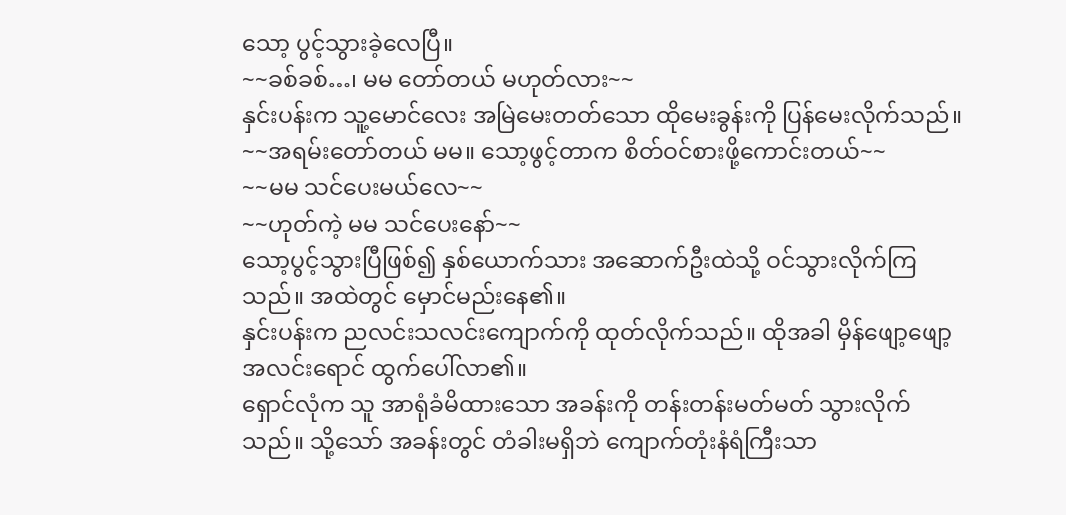သော့ ပွင့်သွားခဲ့လေပြီ။
~~ခစ်ခစ်…၊ မမ တော်တယ် မဟုတ်လား~~
နှင်းပန်းက သူ့မောင်လေး အမြဲမေးတတ်သော ထိုမေးခွန်းကို ပြန်မေးလိုက်သည်။
~~အရမ်းတော်တယ် မမ။ သော့ဖွင့်တာက စိတ်ဝင်စားဖို့ကောင်းတယ်~~
~~မမ သင်ပေးမယ်လေ~~
~~ဟုတ်ကဲ့ မမ သင်ပေးနော်~~
သော့ပွင့်သွားပြီဖြစ်၍ နှစ်ယောက်သား အဆောက်ဦးထဲသို့ ဝင်သွားလိုက်ကြသည်။ အထဲတွင် မှောင်မည်းနေ၏။
နှင်းပန်းက ညလင်းသလင်းကျောက်ကို ထုတ်လိုက်သည်။ ထိုအခါ မှိန်ဖျော့ဖျော့ အလင်းရောင် ထွက်ပေါ်လာ၏။
ရှောင်လုံက သူ အာရုံခံမိထားသော အခန်းကို တန်းတန်းမတ်မတ် သွားလိုက်သည်။ သို့သော် အခန်းတွင် တံခါးမရှိဘဲ ကျောက်တုံးနံရံကြီးသာ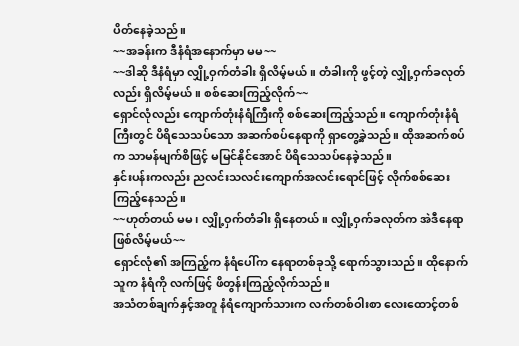ပိတ်နေခဲ့သည်။
~~အခန်းက ဒီနံရံအနောက်မှာ မမ~~
~~ဒါဆို ဒီနံရံမှာ လျှို့ဝှက်တံခါး ရှိလိမ့်မယ်။ တံခါးကို ဖွင့်တဲ့ လျှို့ဝှက်ခလုတ်လည်း ရှိလိမ့်မယ်။ စစ်ဆေးကြည့်လိုက်~~
ရှောင်လုံလည်း ကျောက်တုံးနံရံကြီးကို စစ်ဆေးကြည့်သည်။ ကျောက်တုံးနံရံကြီးတွင် ပိရိသေသပ်သော အဆက်စပ်နေရာကို ရှာတွေ့ခဲ့သည်။ ထိုအဆက်စပ်က သာမန်မျက်စိဖြင့် မမြင်နိုင်အောင် ပိရိသေသပ်နေခဲ့သည်။
နှင်းပန်းကလည်း ညလင်းသလင်းကျောက်အလင်းရောင်ဖြင့် လိုက်စစ်ဆေးကြည့်နေသည်။
~~ဟုတ်တယ် မမ၊ လျှို့ဝှက်တံခါး ရှိနေတယ်။ လျှို့ဝှက်ခလုတ်က အဲဒီနေရာဖြစ်လိမ့်မယ်~~
ရှောင်လုံ၏ အကြည့်က နံရံပေါ်က နေရာတစ်ခုသို့ ရောက်သွားသည်။ ထိုနောက် သူက နံရံကို လက်ဖြင့် ဖိတွန်းကြည့်လိုက်သည်။
အသံတစ်ချက်နှင့်အတူ နံရံကျောက်သားက လက်တစ်ဝါးစာ လေးထောင့်တစ်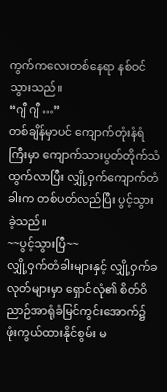ကွက်ကလေးတစ်နေရာ နစ်ဝင်သွားသည်။
“ဂျီ ဂျီ …”
တစ်ချိန်မှာပင် ကျောက်တုံးနံရံကြီးမှာ ကျောက်သားပွတ်တိုက်သံထွက်လာပြီး လျှို့ဝှက်ကျောက်တံခါးက တစ်ပတ်လည်ပြီး ပွင့်သွားခဲ့သည်။
~~ပွင့်သွားပြီ~~
လျှို့ဝှက်တံခါးများနှင့် လျှို့ဝှက်ခလုတ်များမှာ ရှောင်လုံ၏ စိတ်ဝိညာဉ်အာရုံခံမြင်ကွင်းအောက်၌ ဖုံးကွယ်ထားနိုင်စွမ်း မ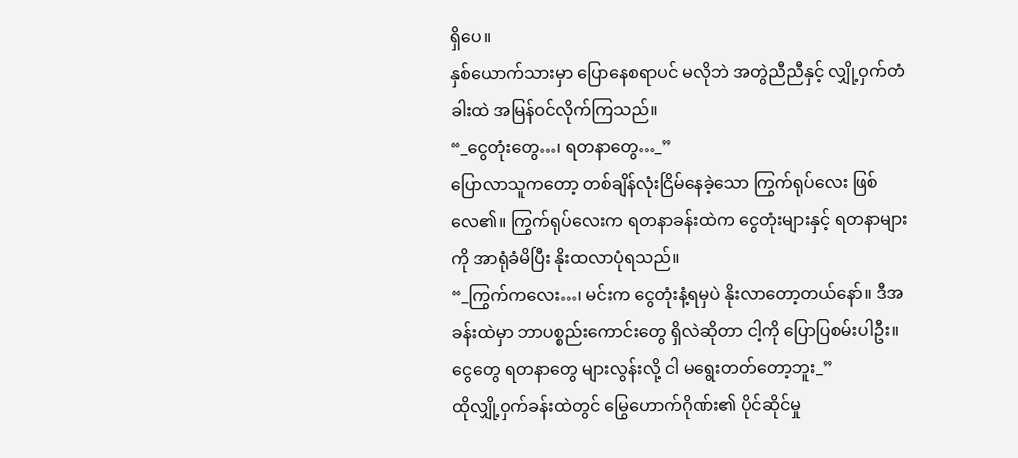ရှိပေ။
နှစ်ယောက်သားမှာ ပြောနေစရာပင် မလိုဘဲ အတွဲညီညီနှင့် လျှို့ဝှက်တံခါးထဲ အမြန်ဝင်လိုက်ကြသည်။
“_ငွေတုံးတွေ…၊ ရတနာတွေ…_”
ပြောလာသူကတော့ တစ်ချိန်လုံးငြိမ်နေခဲ့သော ကြွက်ရုပ်လေး ဖြစ်လေ၏။ ကြွက်ရုပ်လေးက ရတနာခန်းထဲက ငွေတုံးများနှင့် ရတနာများကို အာရုံခံမိပြီး နိုးထလာပုံရသည်။
“_ကြွက်ကလေး…၊ မင်းက ငွေတုံးနံ့ရမှပဲ နိုးလာတော့တယ်နော်။ ဒီအခန်းထဲမှာ ဘာပစ္စည်းကောင်းတွေ ရှိလဲဆိုတာ ငါ့ကို ပြောပြစမ်းပါဦး။ ငွေတွေ ရတနာတွေ များလွန်းလို့ ငါ မရွေးတတ်တော့ဘူး_”
ထိုလျှို့ဝှက်ခန်းထဲတွင် မြွေဟောက်ဂိုဏ်း၏ ပိုင်ဆိုင်မှု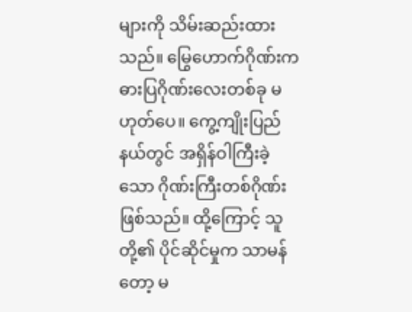များကို သိမ်းဆည်းထားသည်။ မြွေဟောက်ဂိုဏ်းက ဓားပြဂိုဏ်းလေးတစ်ခု မဟုတ်ပေ။ ကွေ့ကျိုးပြည်နယ်တွင် အရှိန်ဝါကြီးခဲ့သော ဂိုဏ်းကြီးတစ်ဂိုဏ်းဖြစ်သည်။ ထို့ကြောင့် သူတို့၏ ပိုင်ဆိုင်မှုက သာမန်တော့ မ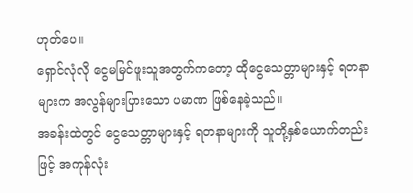ဟုတ်ပေ။
ရှောင်လုံလို ငွေမမြင်ဖူးသူအတွက်ကတော့ ထိုငွေသေတ္တာများနှင့် ရတနာများက အလွန်များပြားသော ပမာဏ ဖြစ်နေခဲ့သည်။
အခန်းထဲတွင် ငွေသေတ္တာများနှင့် ရတနာများကို သူတို့နှစ်ယောက်တည်းဖြင့် အကုန်လုံး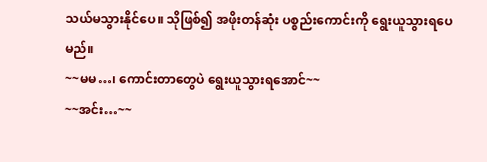သယ်မသွားနိုင်ပေ။ သိုဖြစ်၍ အဖိုးတန်ဆုံး ပစ္စည်းကောင်းကို ရွေးယူသွားရပေမည်။
~~မမ…၊ ကောင်းတာတွေပဲ ရွေးယူသွားရအောင်~~
~~အင်း…~~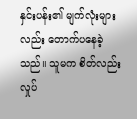နှင်းပန်း၏ မျက်လုံးများလည်း တောက်ပနေခဲ့သည်။ သူမက စိတ်လည်း လှုပ်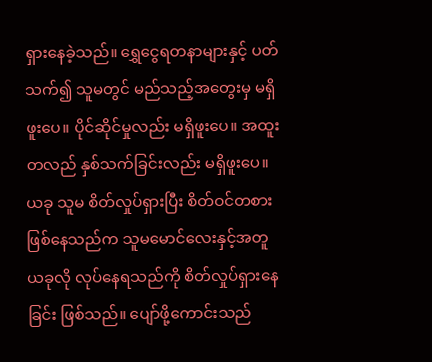ရှားနေခဲ့သည်။ ရွှေငွေရတနာများနှင့် ပတ်သက်၍ သူမတွင် မည်သည့်အတွေးမှ မရှိဖူးပေ။ ပိုင်ဆိုင်မှုလည်း မရှိဖူးပေ။ အထူးတလည် နှစ်သက်ခြင်းလည်း မရှိဖူးပေ။ ယခု သူမ စိတ်လှုပ်ရှားပြီး စိတ်ဝင်တစားဖြစ်နေသည်က သူမမောင်လေးနှင့်အတူ ယခုလို လုပ်နေရသည်ကို စိတ်လှုပ်ရှားနေခြင်း ဖြစ်သည်။ ပျော်ဖို့ကောင်းသည်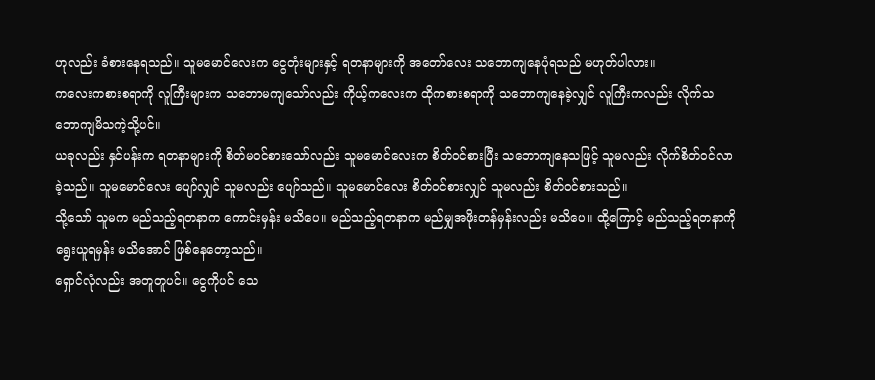ဟုလည်း ခံစားနေရသည်။ သူမမောင်လေးက ငွေတုံးများနှင့် ရတနာများကို အတော်လေး သဘောကျနေပုံရသည် မဟုတ်ပါလား။
ကလေးကစားစရာကို လူကြီးများက သဘောမကျသော်လည်း ကိုယ့်ကလေးက ထိုကစားစရာကို သဘောကျနေခဲ့လျှင် လူကြီးကလည်း လိုက်သဘောကျမိသကဲ့သို့ပင်။
ယခုလည်း နှင်ပန်းက ရတနာများကို စိတ်မဝင်စားသော်လည်း သူမမောင်လေးက စိတ်ဝင်စားပြီး သဘောကျနေသဖြင့် သူမလည်း လိုက်စိတ်ဝင်လာခဲ့သည်။ သူမမောင်လေး ပျော်လျှင် သူမလည်း ပျော်သည်။ သူမမောင်လေး စိတ်ဝင်စားလျှင် သူမလည်း စိတ်ဝင်စားသည်။
သို့သော် သူမက မည်သည့်ရတနာက ကောင်းမှန်း မသိပေ။ မည်သည့်ရတနာက မည်မျှအဖိုးတန်မှန်းလည်း မသိပေ။ ထို့ကြောင့် မည်သည့်ရတနာကို ရွေးယူရမှန်း မသိအောင် ဖြစ်နေတော့သည်။
ရှောင်လုံလည်း အတူတူပင်။ ငွေကိုပင် သေ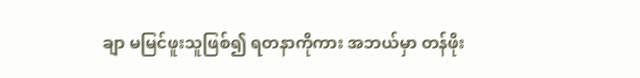ချာ မမြင်ဖူးသူဖြစ်၍ ရတနာကိုကား အဘယ်မှာ တန်ဖိုး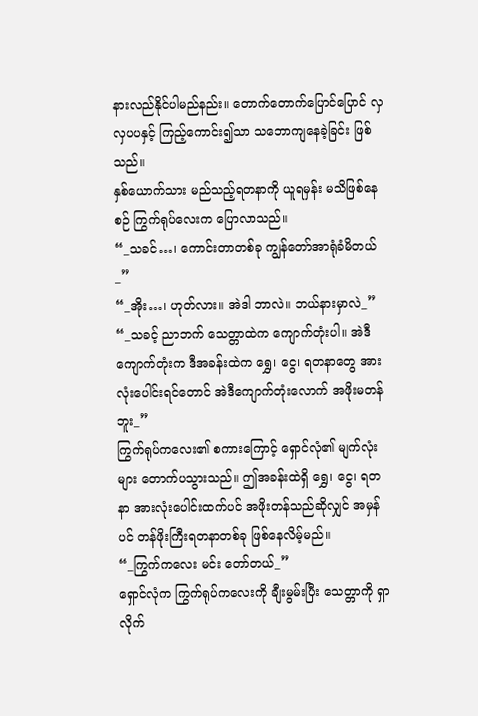နားလည်နိုင်ပါမည်နည်း။ တောက်တောက်ပြောင်ပြောင် လှလှပပနှင့် ကြည့်ကောင်း၍သာ သဘောကျနေခဲ့ခြင်း ဖြစ်သည်။
နှစ်ယောက်သား မည်သည့်ရတနာကို ယူရမှန်း မသိဖြစ်နေစဉ် ကြွက်ရုပ်လေးက ပြောလာသည်။
“_သခင်…၊ ကောင်းတာတစ်ခု ကျွန်တော်အာရုံခံမိတယ်_”
“_အိုး…၊ ဟုတ်လား။ အဲဒါ ဘာလဲ။ ဘယ်နားမှာလဲ_”
“_သခင့် ညာဘက် သေတ္တာထဲက ကျောက်တုံးပါ။ အဲဒီကျောက်တုံးက ဒီအခန်းထဲက ရွှေ၊ ငွေ၊ ရတနာတွေ အားလုံးပေါင်းရင်တောင် အဲဒီကျောက်တုံးလောက် အဖိုးမတန်ဘူး_”
ကြွက်ရုပ်ကလေး၏ စကားကြောင့် ရှောင်လုံ၏ မျက်လုံးများ တောက်ပသွားသည်။ ဤအခန်းထဲရှိ ရွှေ၊ ငွေ၊ ရတနာ အားလုံးပေါင်းထက်ပင် အဖိုးတန်သည်ဆိုလျှင် အမှန်ပင် တန်ဖိုးကြီးရတနာတစ်ခု ဖြစ်နေလိမ့်မည်။
“_ကြွက်ကလေး မင်း တော်တယ်_”
ရှောင်လုံက ကြွက်ရုပ်ကလေးကို ချီးမွမ်းပြီး သေတ္တာကို ရှာလိုက်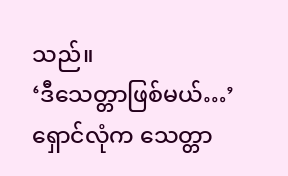သည်။
‘ဒီသေတ္တာဖြစ်မယ်…’
ရှောင်လုံက သေတ္တာ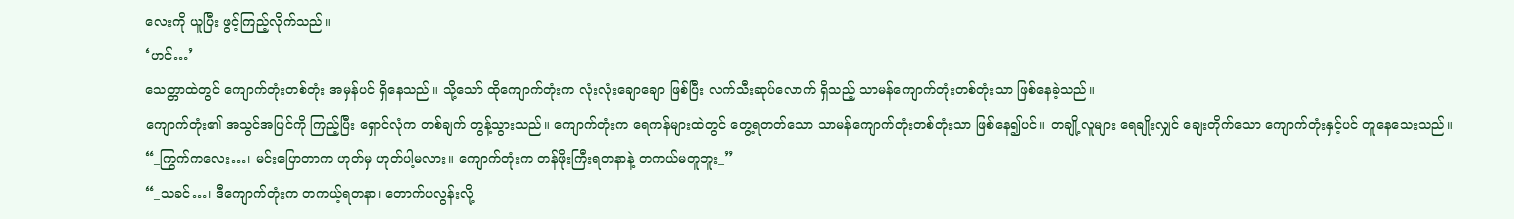လေးကို ယူပြီး ဖွင့်ကြည့်လိုက်သည်။
‘ဟင်…’
သေတ္တာထဲတွင် ကျောက်တုံးတစ်တုံး အမှန်ပင် ရှိနေသည်။ သို့သော် ထိုကျောက်တုံးက လုံးလုံးချောချော ဖြစ်ပြီး လက်သီးဆုပ်လောက် ရှိသည့် သာမန်ကျောက်တုံးတစ်တုံးသာ ဖြစ်နေခဲ့သည်။
ကျောက်တုံး၏ အသွင်အပြင်ကို ကြည့်ပြီး ရှောင်လုံက တစ်ချက် တွန့်သွားသည်။ ကျောက်တုံးက ရေကန်များထဲတွင် တွေ့ရတတ်သော သာမန်ကျောက်တုံးတစ်တုံးသာ ဖြစ်နေ၍ပင်။ တချို့လူများ ရေချိုးလျှင် ချေးတိုက်သော ကျောက်တုံးနှင့်ပင် တူနေသေးသည်။
“_ကြွက်ကလေး…၊ မင်းပြောတာက ဟုတ်မှ ဟုတ်ပါ့မလား။ ကျောက်တုံးက တန်ဖိုးကြီးရတနာနဲ့ တကယ်မတူဘူး_”
“_သခင်…၊ ဒီကျောက်တုံးက တကယ့်ရတနာ၊ တောက်ပလွန်းလို့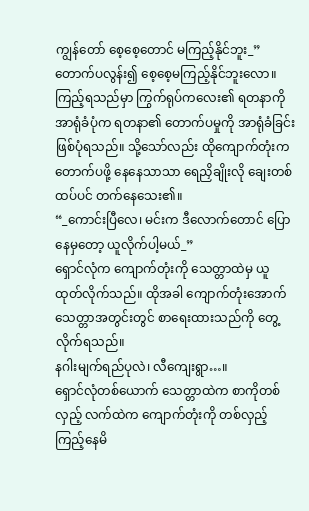ကျွန်တော် စေ့စေ့တောင် မကြည့်နိုင်ဘူး_”
တောက်ပလွန်း၍ စေ့စေ့မကြည့်နိုင်ဘူးလော။ ကြည့်ရသည်မှာ ကြွက်ရုပ်ကလေး၏ ရတနာကို အာရုံခံပုံက ရတနာ၏ တောက်ပမှုကို အာရုံခံခြင်း ဖြစ်ပုံရသည်။ သို့သော်လည်း ထိုကျောက်တုံးက တောက်ပဖို့ နေနေသာသာ ရေညှိချိုးလို ချေးတစ်ထပ်ပင် တက်နေသေး၏။
“_ကောင်းပြီလေ၊ မင်းက ဒီလောက်တောင် ပြောနေမှတော့ ယူလိုက်ပါ့မယ်_”
ရှောင်လုံက ကျောက်တုံးကို သေတ္တာထဲမှ ယူထုတ်လိုက်သည်။ ထိုအခါ ကျောက်တုံးအောက် သေတ္တာအတွင်းတွင် စာရေးထားသည်ကို တွေ့လိုက်ရသည်။
နဂါးမျက်ရည်ပုလဲ၊ လီကျေးရွာ…။
ရှောင်လုံတစ်ယောက် သေတ္တာထဲက စာကိုတစ်လှည့် လက်ထဲက ကျောက်တုံးကို တစ်လှည့် ကြည့်နေမိ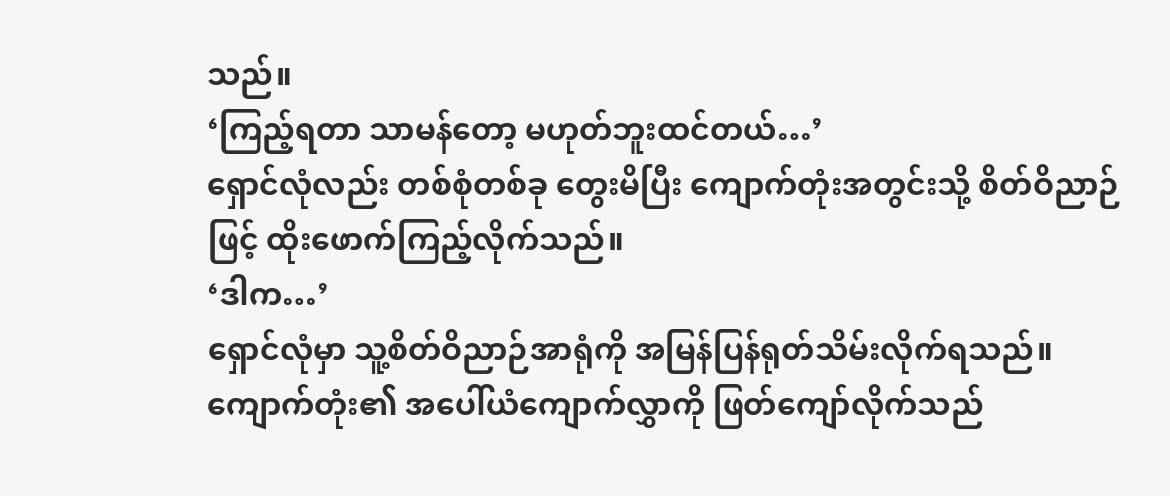သည်။
‘ကြည့်ရတာ သာမန်တော့ မဟုတ်ဘူးထင်တယ်…’
ရှောင်လုံလည်း တစ်စုံတစ်ခု တွေးမိပြီး ကျောက်တုံးအတွင်းသို့ စိတ်ဝိညာဉ်ဖြင့် ထိုးဖောက်ကြည့်လိုက်သည်။
‘ဒါက…’
ရှောင်လုံမှာ သူ့စိတ်ဝိညာဉ်အာရုံကို အမြန်ပြန်ရုတ်သိမ်းလိုက်ရသည်။ ကျောက်တုံး၏ အပေါ်ယံကျောက်လွှာကို ဖြတ်ကျော်လိုက်သည်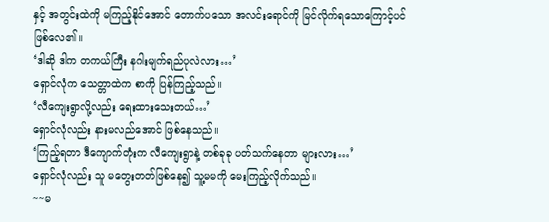နှင့် အတွင်းထဲကို မကြည့်နိုင်အောင် တောက်ပသော အလင်းရောင်ကို မြင်လိုက်ရသောကြောင့်ပင် ဖြစ်လေ၏။
‘ဒါဆို ဒါက တကယ်ကြီး နဂါးမျက်ရည်ပုလဲလား…’
ရှောင်လုံက သေတ္တာထဲက စာကို ပြန်ကြည့်သည်။
‘လီကျေးရွာလို့လည်း ရေးထားသေးတယ်…’
ရှောင်လုံလည်း နားမလည်အောင် ဖြစ်နေသည်။
‘ကြည့်ရတာ ဒီကျောက်တုံးက လီကျေးရွာနဲ့ တစ်ခုခု ပတ်သက်နေတာ များလား…’
ရှောင်လုံလည်း သူ မတွေးတတ်ဖြစ်နေ၍ သူ့မမကို မေးကြည့်လိုက်သည်။
~~မ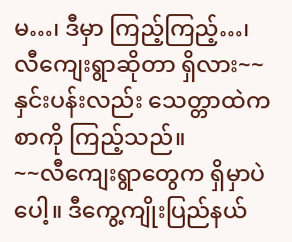မ…၊ ဒီမှာ ကြည့်ကြည့်…၊ လီကျေးရွာဆိုတာ ရှိလား~~
နှင်းပန်းလည်း သေတ္တာထဲက စာကို ကြည့်သည်။
~~လီကျေးရွာတွေက ရှိမှာပဲပေါ့။ ဒီကွေ့ကျိုးပြည်နယ်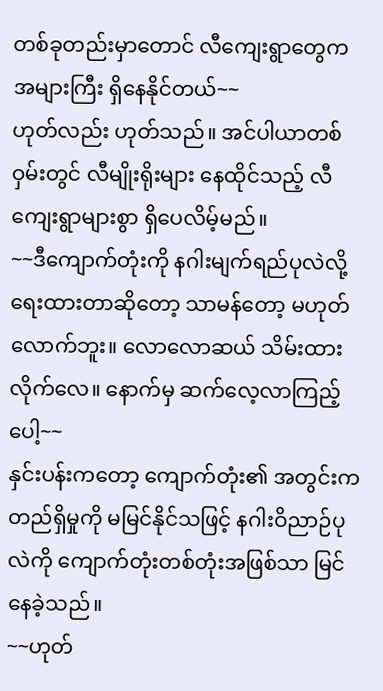တစ်ခုတည်းမှာတောင် လီကျေးရွာတွေက အများကြီး ရှိနေနိုင်တယ်~~
ဟုတ်လည်း ဟုတ်သည်။ အင်ပါယာတစ်ဝှမ်းတွင် လီမျိုးရိုးများ နေထိုင်သည့် လီကျေးရွာများစွာ ရှိပေလိမ့်မည်။
~~ဒီကျောက်တုံးကို နဂါးမျက်ရည်ပုလဲလို့ ရေးထားတာဆိုတော့ သာမန်တော့ မဟုတ်လောက်ဘူး။ လောလောဆယ် သိမ်းထားလိုက်လေ။ နောက်မှ ဆက်လေ့လာကြည့်ပေါ့~~
နှင်းပန်းကတော့ ကျောက်တုံး၏ အတွင်းက တည်ရှိမှုကို မမြင်နိုင်သဖြင့် နဂါးဝိညာဉ်ပုလဲကို ကျောက်တုံးတစ်တုံးအဖြစ်သာ မြင်နေခဲ့သည်။
~~ဟုတ်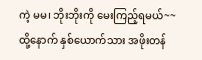ကဲ့ မမ၊ ဘိုးဘိုးကို မေးကြည့်ရမယ်~~
ထို့နောက် နှစ်ယောက်သား အဖိုးတန်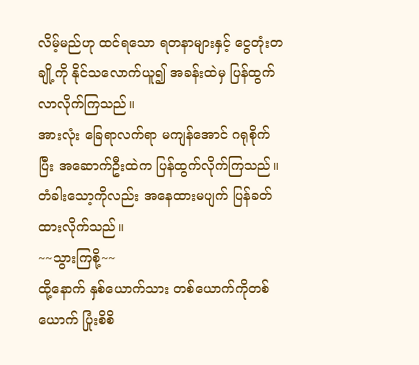လိမ့်မည်ဟု ထင်ရသော ရတနာများနှင့် ငွေတုံးတချို့ကို နိုင်သလောက်ယူ၍ အခန်းထဲမှ ပြန်ထွက်လာလိုက်ကြသည်။
အားလုံး ခြေရာလက်ရာ မကျန်အောင် ဂရုစိုက်ပြီး အဆောက်ဦးထဲက ပြန်ထွက်လိုက်ကြသည်။ တံခါးသော့ကိုလည်း အနေထားမပျက် ပြန်ခတ်ထားလိုက်သည်။
~~သွားကြစို့~~
ထို့နောက် နှစ်ယောက်သား တစ်ယောက်ကိုတစ်ယောက် ပြုံးစိစိ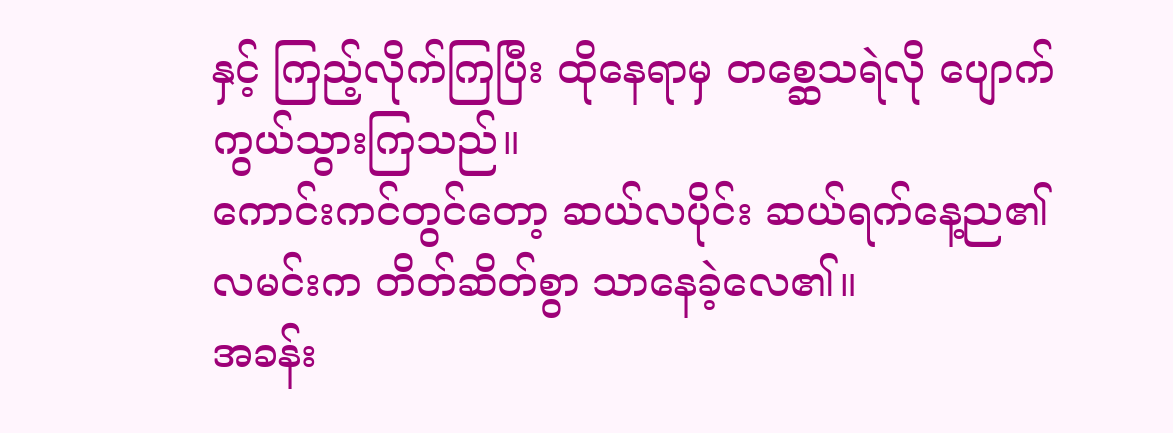နှင့် ကြည့်လိုက်ကြပြီး ထိုနေရာမှ တစ္ဆေသရဲလို ပျောက်ကွယ်သွားကြသည်။
ကောင်းကင်တွင်တော့ ဆယ်လပိုင်း ဆယ်ရက်နေ့ည၏ လမင်းက တိတ်ဆိတ်စွာ သာနေခဲ့လေ၏။
အခန်း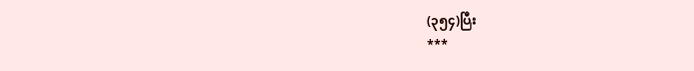(၃၅၄)ပြီး
***